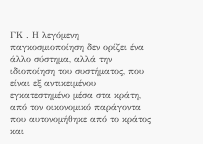ΓΚ . Η λεγόμενη παγκοσμιοποίηση δεν ορίζει ένα άλλο σύστημα, αλλά την ιδιοποίηση του συστήματος, που είναι εξ αντικειμένου εγκατεστημένο μέσα στα κράτη, από τον οικονομικό παράγοντα που αυτονομήθηκε από το κράτος και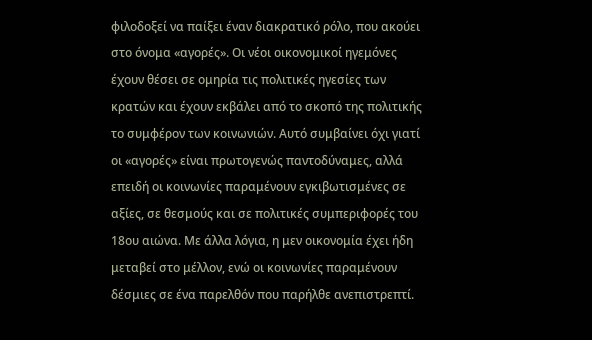φιλοδοξεί να παίξει έναν διακρατικό ρόλο, που ακούει στο όνομα «αγορές». Οι νέοι οικονομικοί ηγεμόνες έχουν θέσει σε ομηρία τις πολιτικές ηγεσίες των κρατών και έχουν εκβάλει από το σκοπό της πολιτικής το συμφέρον των κοινωνιών. Αυτό συμβαίνει όχι γιατί οι «αγορές» είναι πρωτογενώς παντοδύναμες, αλλά επειδή οι κοινωνίες παραμένουν εγκιβωτισμένες σε αξίες, σε θεσμούς και σε πολιτικές συμπεριφορές του 18ου αιώνα. Με άλλα λόγια, η μεν οικονομία έχει ήδη μεταβεί στο μέλλον, ενώ οι κοινωνίες παραμένουν δέσμιες σε ένα παρελθόν που παρήλθε ανεπιστρεπτί.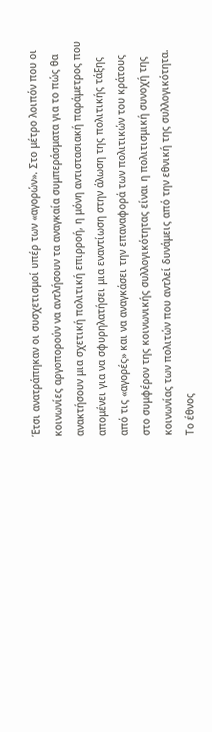Έτσι ανατράπηκαν οι συσχετισμοί υπέρ των «αγορών». Στο μέτρο λοιπόν που οι κοινωνίες αργοπορούν να αντλήσουν τα αναγκαία συμπεράσματα για το πώς θα ανακτήσουν μια σχετική πολιτική επιρροή, η μόνη αντιστασιακή παράμετρος που απομένει για να σφυρηλατήσει μια εναντίωση στην άλωση της πολιτικής τάξης από τις «αγορές» και να αναγκάσει την επαναφορά των πολιτικών του κράτους στο συμφέρον της κοινωνικής συλλογικότητας είναι η πολιτισμική συνοχή της κοινωνίας των πολιτών που αντλεί δυνάμεις από την εθνική της συλλογικότητα. Το έθνος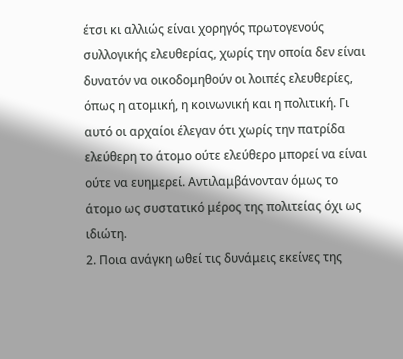έτσι κι αλλιώς είναι χορηγός πρωτογενούς συλλογικής ελευθερίας, χωρίς την οποία δεν είναι δυνατόν να οικοδομηθούν οι λοιπές ελευθερίες, όπως η ατομική, η κοινωνική και η πολιτική. Γι αυτό οι αρχαίοι έλεγαν ότι χωρίς την πατρίδα ελεύθερη το άτομο ούτε ελεύθερο μπορεί να είναι ούτε να ευημερεί. Αντιλαμβάνονταν όμως το άτομο ως συστατικό μέρος της πολιτείας όχι ως ιδιώτη.
2. Ποια ανάγκη ωθεί τις δυνάμεις εκείνες της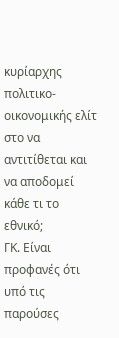κυρίαρχης πολιτικο-οικονομικής ελίτ στο να αντιτίθεται και να αποδομεί κάθε τι το εθνικό;
ΓΚ. Είναι προφανές ότι υπό τις παρούσες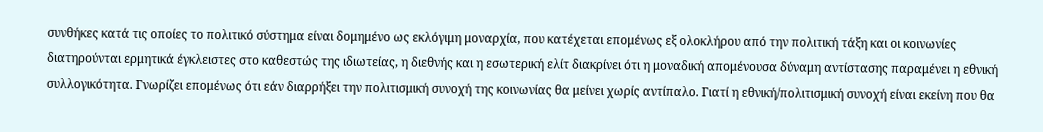συνθήκες κατά τις οποίες το πολιτικό σύστημα είναι δομημένο ως εκλόγιμη μοναρχία, που κατέχεται επομένως εξ ολοκλήρου από την πολιτική τάξη και οι κοινωνίες διατηρούνται ερμητικά έγκλειστες στο καθεστώς της ιδιωτείας, η διεθνής και η εσωτερική ελίτ διακρίνει ότι η μοναδική απομένουσα δύναμη αντίστασης παραμένει η εθνική συλλογικότητα. Γνωρίζει επομένως ότι εάν διαρρήξει την πολιτισμική συνοχή της κοινωνίας θα μείνει χωρίς αντίπαλο. Γιατί η εθνική/πολιτισμική συνοχή είναι εκείνη που θα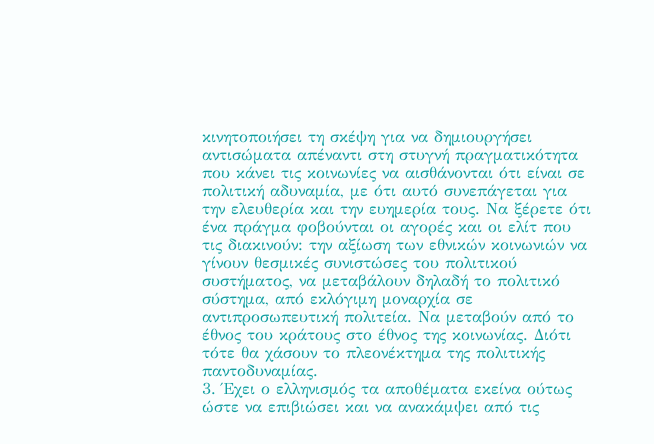κινητοποιήσει τη σκέψη για να δημιουργήσει αντισώματα απέναντι στη στυγνή πραγματικότητα που κάνει τις κοινωνίες να αισθάνονται ότι είναι σε πολιτική αδυναμία, με ότι αυτό συνεπάγεται για την ελευθερία και την ευημερία τους. Να ξέρετε ότι ένα πράγμα φοβούνται οι αγορές και οι ελίτ που τις διακινούν: την αξίωση των εθνικών κοινωνιών να γίνουν θεσμικές συνιστώσες του πολιτικού συστήματος, να μεταβάλουν δηλαδή το πολιτικό σύστημα, από εκλόγιμη μοναρχία σε αντιπροσωπευτική πολιτεία. Να μεταβούν από το έθνος του κράτους στο έθνος της κοινωνίας. Διότι τότε θα χάσουν το πλεονέκτημα της πολιτικής παντοδυναμίας.
3. Έχει ο ελληνισμός τα αποθέματα εκείνα ούτως ώστε να επιβιώσει και να ανακάμψει από τις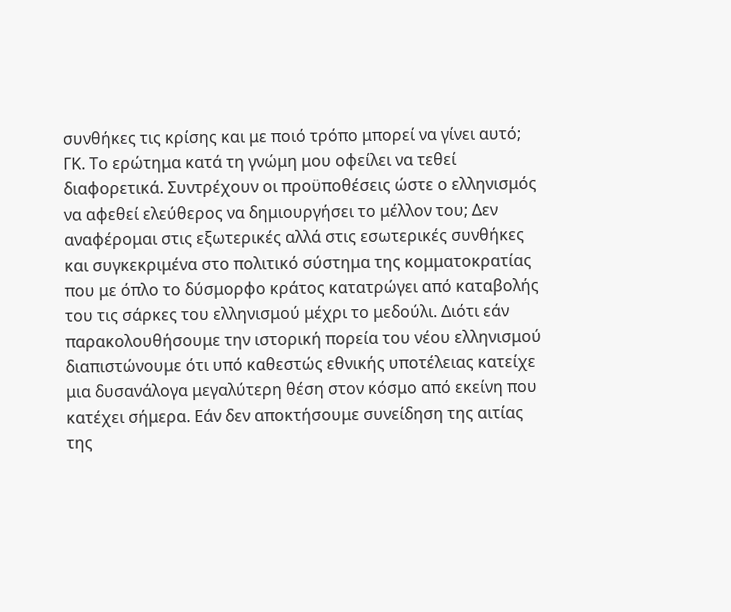συνθήκες τις κρίσης και με ποιό τρόπο μπορεί να γίνει αυτό;
ΓΚ. Το ερώτημα κατά τη γνώμη μου οφείλει να τεθεί διαφορετικά. Συντρέχουν οι προϋποθέσεις ώστε ο ελληνισμός να αφεθεί ελεύθερος να δημιουργήσει το μέλλον του; Δεν αναφέρομαι στις εξωτερικές αλλά στις εσωτερικές συνθήκες και συγκεκριμένα στο πολιτικό σύστημα της κομματοκρατίας που με όπλο το δύσμορφο κράτος κατατρώγει από καταβολής του τις σάρκες του ελληνισμού μέχρι το μεδούλι. Διότι εάν παρακολουθήσουμε την ιστορική πορεία του νέου ελληνισμού διαπιστώνουμε ότι υπό καθεστώς εθνικής υποτέλειας κατείχε μια δυσανάλογα μεγαλύτερη θέση στον κόσμο από εκείνη που κατέχει σήμερα. Εάν δεν αποκτήσουμε συνείδηση της αιτίας της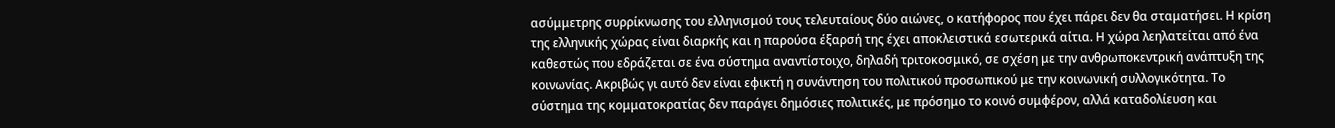ασύμμετρης συρρίκνωσης του ελληνισμού τους τελευταίους δύο αιώνες, ο κατήφορος που έχει πάρει δεν θα σταματήσει. Η κρίση της ελληνικής χώρας είναι διαρκής και η παρούσα έξαρσή της έχει αποκλειστικά εσωτερικά αίτια. Η χώρα λεηλατείται από ένα καθεστώς που εδράζεται σε ένα σύστημα αναντίστοιχο, δηλαδή τριτοκοσμικό, σε σχέση με την ανθρωποκεντρική ανάπτυξη της κοινωνίας. Ακριβώς γι αυτό δεν είναι εφικτή η συνάντηση του πολιτικού προσωπικού με την κοινωνική συλλογικότητα. Το σύστημα της κομματοκρατίας δεν παράγει δημόσιες πολιτικές, με πρόσημο το κοινό συμφέρον, αλλά καταδολίευση και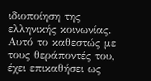ιδιοποίηση της ελληνικής κοινωνίας. Αυτό το καθεστώς με τους θεράποντές του, έχει επικαθήσει ως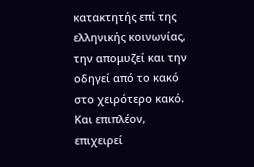κατακτητής επί της ελληνικής κοινωνίας, την απομυζεί και την οδηγεί από το κακό στο χειρότερο κακό. Και επιπλέον, επιχειρεί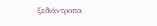ξεδιάντροπα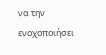να την ενοχοποιήσει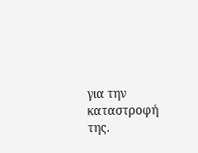για την καταστροφή της.